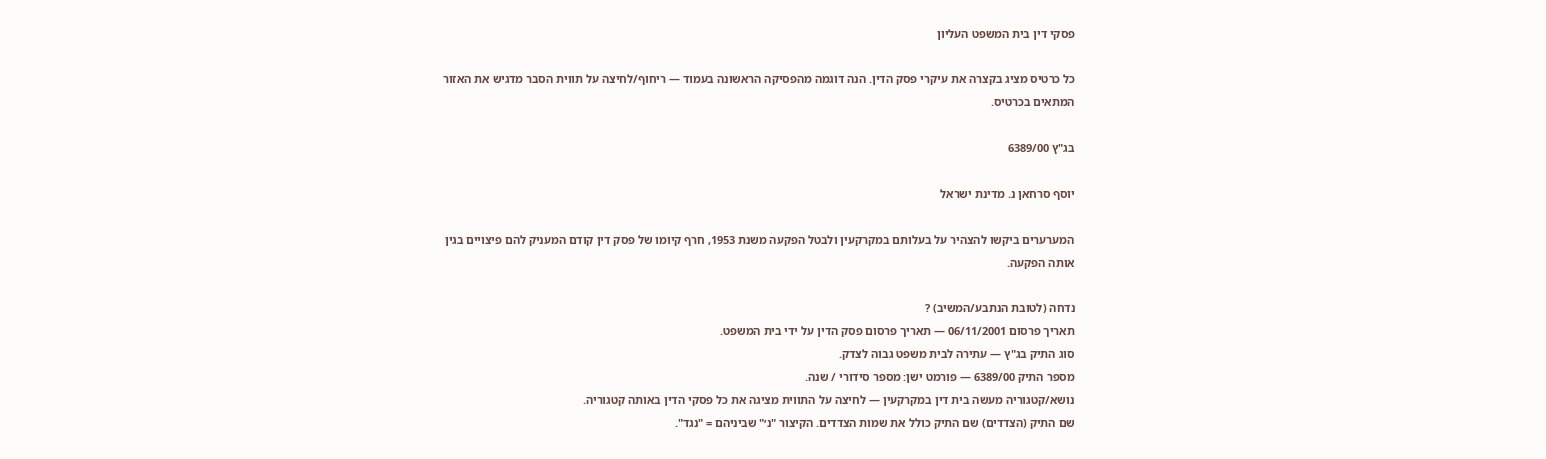פסקי דין בית המשפט העליון

כל כרטיס מציג בקצרה את עיקרי פסק הדין. הנה דוגמה מהפסיקה הראשונה בעמוד — ריחוף/לחיצה על תווית הסבר מדגיש את האזור המתאים בכרטיס.

בג"ץ 6389/00

יוסף סרחאן נ. מדינת ישראל

המערערים ביקשו להצהיר על בעלותם במקרקעין ולבטל הפקעה משנת 1953, חרף קיומו של פסק דין קודם המעניק להם פיצויים בגין אותה הפקעה.

נדחה (לטובת הנתבע/המשיב) ?
תאריך פרסום 06/11/2001 — תאריך פרסום פסק הדין על ידי בית המשפט.
סוג התיק בג"ץ — עתירה לבית משפט גבוה לצדק.
מספר התיק 6389/00 — פורמט ישן: מספר סידורי / שנה.
נושא/קטגוריה מעשה בית דין במקרקעין — לחיצה על התווית מציגה את כל פסקי הדין באותה קטגוריה.
שם התיק (הצדדים) שם התיק כולל את שמות הצדדים. הקיצור "נ׳" שביניהם = "נגד".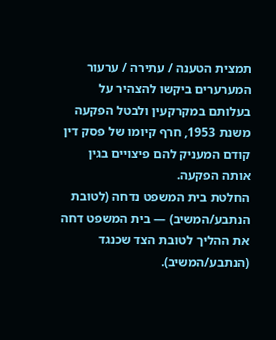תמצית הטענה / עתירה / ערעור המערערים ביקשו להצהיר על בעלותם במקרקעין ולבטל הפקעה משנת 1953, חרף קיומו של פסק דין קודם המעניק להם פיצויים בגין אותה הפקעה.
החלטת בית המשפט נדחה (לטובת הנתבע/המשיב) — בית המשפט דחה את ההליך לטובת הצד שכנגד (הנתבע/המשיב).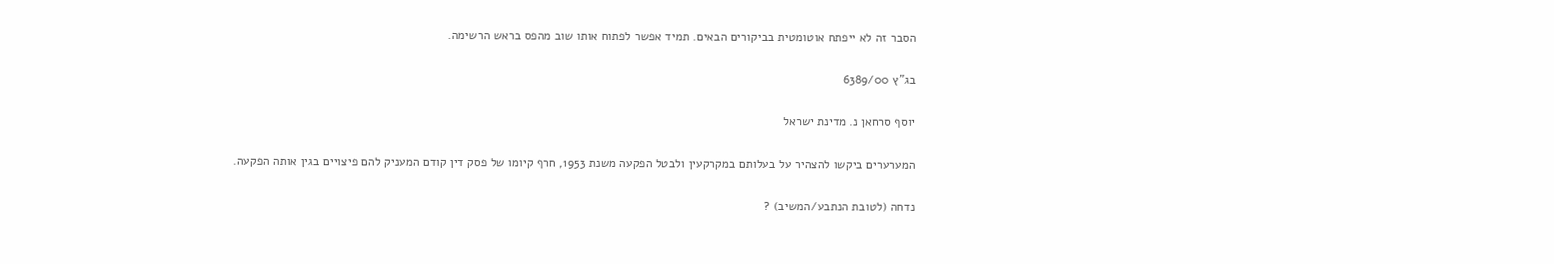הסבר זה לא ייפתח אוטומטית בביקורים הבאים. תמיד אפשר לפתוח אותו שוב מהפס בראש הרשימה.

בג"ץ 6389/00

יוסף סרחאן נ. מדינת ישראל

המערערים ביקשו להצהיר על בעלותם במקרקעין ולבטל הפקעה משנת 1953, חרף קיומו של פסק דין קודם המעניק להם פיצויים בגין אותה הפקעה.

נדחה (לטובת הנתבע/המשיב) ?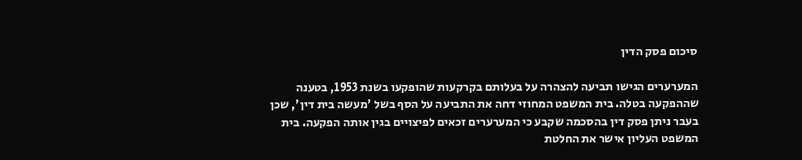סיכום פסק הדין

המערערים הגישו תביעה להצהרה על בעלותם בקרקעות שהופקעו בשנת 1953, בטענה שההפקעה בטלה. בית המשפט המחוזי דחה את התביעה על הסף בשל 'מעשה בית דין', שכן בעבר ניתן פסק דין בהסכמה שקבע כי המערערים זכאים לפיצויים בגין אותה הפקעה. בית המשפט העליון אישר את החלטת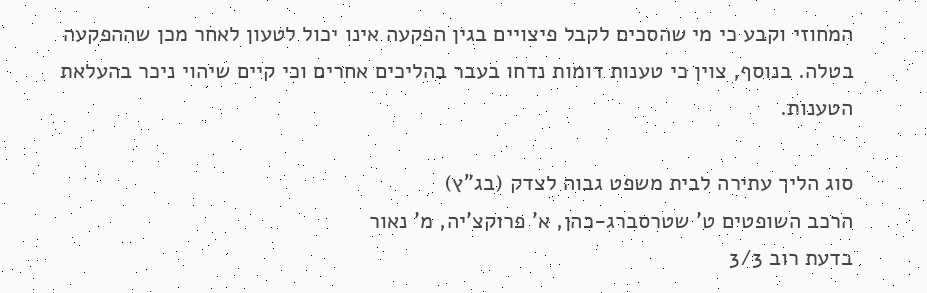המחוזי וקבע כי מי שהסכים לקבל פיצויים בגין הפקעה אינו יכול לטעון לאחר מכן שההפקעה בטלה. בנוסף, צוין כי טענות דומות נדחו בעבר בהליכים אחרים וכי קיים שיהוי ניכר בהעלאת הטענות.

סוג הליך עתירה לבית משפט גבוה לצדק (בג"ץ)
הרכב השופטים ט' שטרסברג-כהן, א' פרוקצ'יה, מ' נאור
בדעת רוב 3/3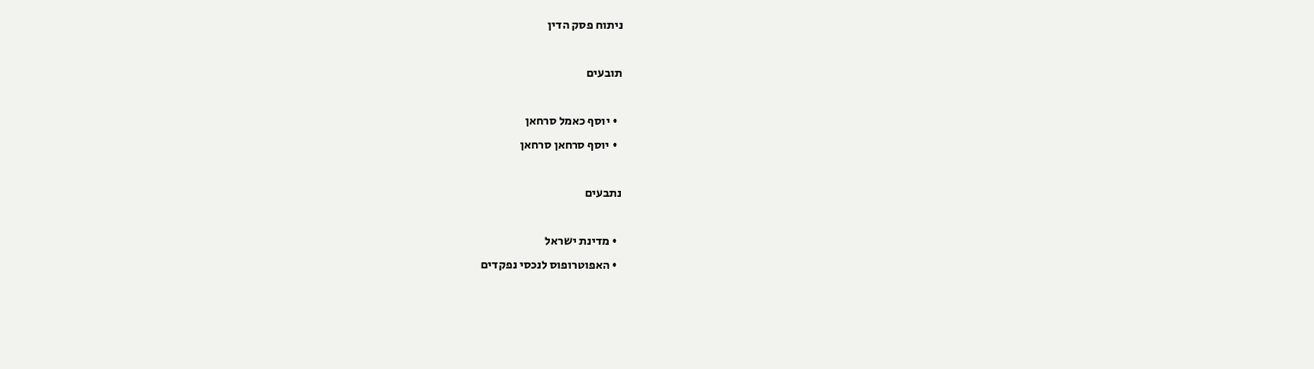ניתוח פסק הדין

תובעים

  • יוסף כאמל סרחאן
  • יוסף סרחאן סרחאן

נתבעים

  • מדינת ישראל
  • האפוטרופוס לנכסי נפקדים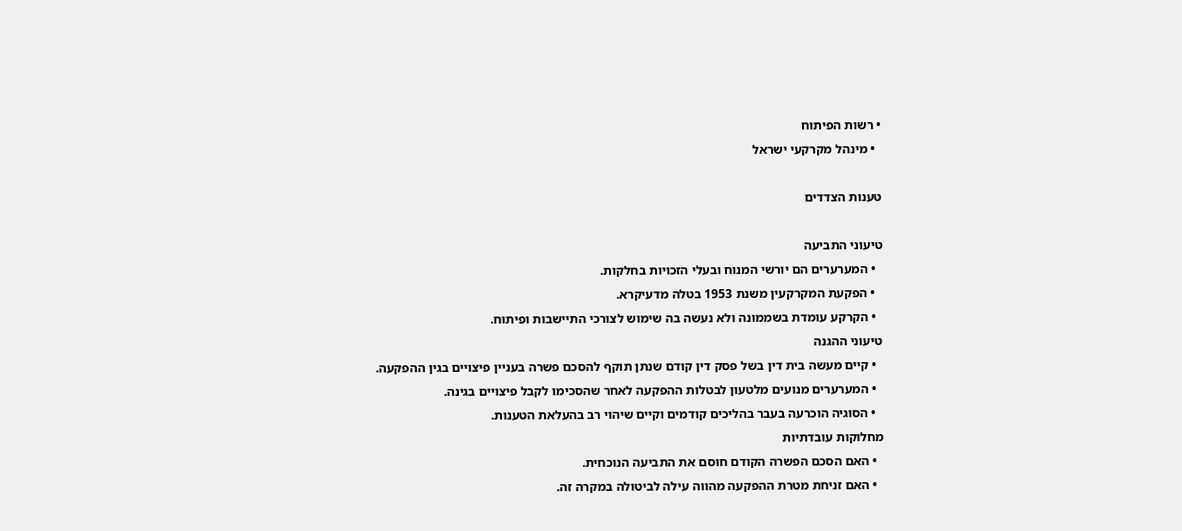• רשות הפיתוח
  • מינהל מקרקעי ישראל

טענות הצדדים

טיעוני התביעה
  • המערערים הם יורשי המנוח ובעלי הזכויות בחלקות.
  • הפקעת המקרקעין משנת 1953 בטלה מדעיקרא.
  • הקרקע עומדת בשממונה ולא נעשה בה שימוש לצורכי התיישבות ופיתוח.
טיעוני ההגנה
  • קיים מעשה בית דין בשל פסק דין קודם שנתן תוקף להסכם פשרה בעניין פיצויים בגין ההפקעה.
  • המערערים מנועים מלטעון לבטלות ההפקעה לאחר שהסכימו לקבל פיצויים בגינה.
  • הסוגיה הוכרעה בעבר בהליכים קודמים וקיים שיהוי רב בהעלאת הטענות.
מחלוקות עובדתיות
  • האם הסכם הפשרה הקודם חוסם את התביעה הנוכחית.
  • האם זניחת מטרת ההפקעה מהווה עילה לביטולה במקרה זה.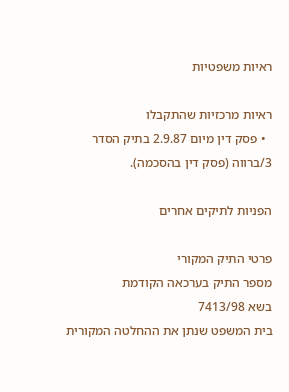ראיות משפטיות

ראיות מרכזיות שהתקבלו
  • פסק דין מיום 2.9.87 בתיק הסדר 3/ברווה (פסק דין בהסכמה).

הפניות לתיקים אחרים

פרטי התיק המקורי
מספר התיק בערכאה הקודמת
בשא 7413/98
בית המשפט שנתן את ההחלטה המקורית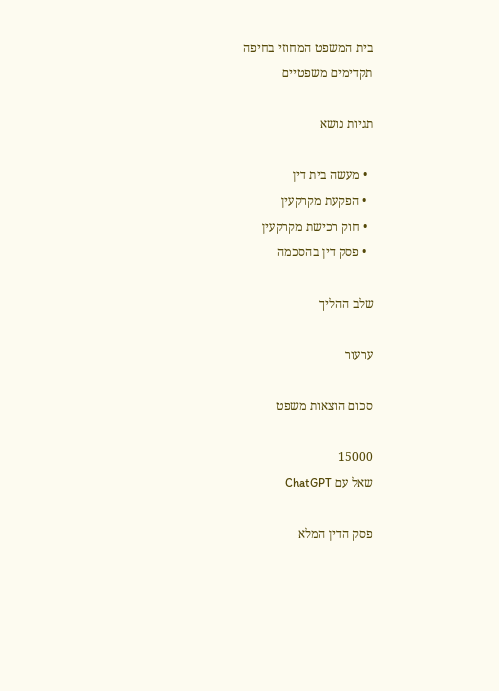בית המשפט המחוזי בחיפה
תקדימים משפטיים

תגיות נושא

  • מעשה בית דין
  • הפקעת מקרקעין
  • חוק רכישת מקרקעין
  • פסק דין בהסכמה

שלב ההליך

ערעור

סכום הוצאות משפט

15000
שאל עם ChatGPT

פסק הדין המלא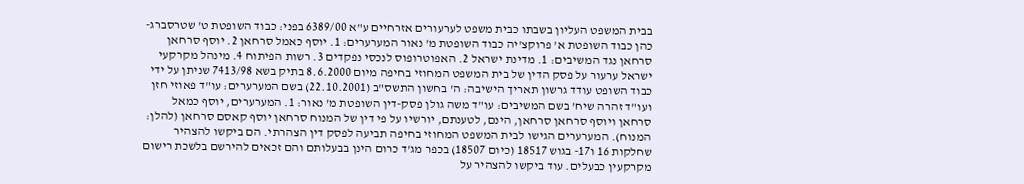בבית המשפט העליון בשבתו כבית משפט לערעורים אזרחיים ע"א 6389/00 בפני: כבוד השופטת ט' שטרסברג-כהן כבוד השופטת א' פרוקצ'יה כבוד השופטת מ' נאור המערערים: 1. יוסף כאמל סרחאן 2. יוסף סרחאן סרחאן נגד המשיבים: 1. מדינת ישראל 2. האפוטרופוס לנכסי נפקדים 3. רשות הפיתוח 4. מינהל מקרקעי ישראל ערעור על פסק הדין של בית המשפט המחוזי בחיפה מיום 8.6.2000 בתיק בשא 7413/98 שניתן על ידי כבוד השופט עודד גרשון תאריך הישיבה: ה' בחשון התשס"ב (22.10.2001) בשם המערערים: עו"ד פאוזי חזן ועו"ד זהרה שיח' בשם המשיבים: עו"ד משה גולן פסק-דין השופטת מ' נאור: 1. המערערים, יוסף כמאל סרחאן ויוסף סרחאן סרחאן, הינם, לטענתם, יורשיו על פי דין של המנוח סרחאן יוסף קאסם סרחאן (להלן: המנוח). המערערים הגישו לבית המשפט המחוזי בחיפה תביעה לפסק דין הצהרתי. הם ביקשו להצהיר שחלקות 16 ו17- בגוש 18517 (כיום 18507) בכפר מג'ד כרום הינן בבעלותם והם זכאים להירשם בלשכת רישום מקרקעין כבעלים. עוד ביקשו להצהיר על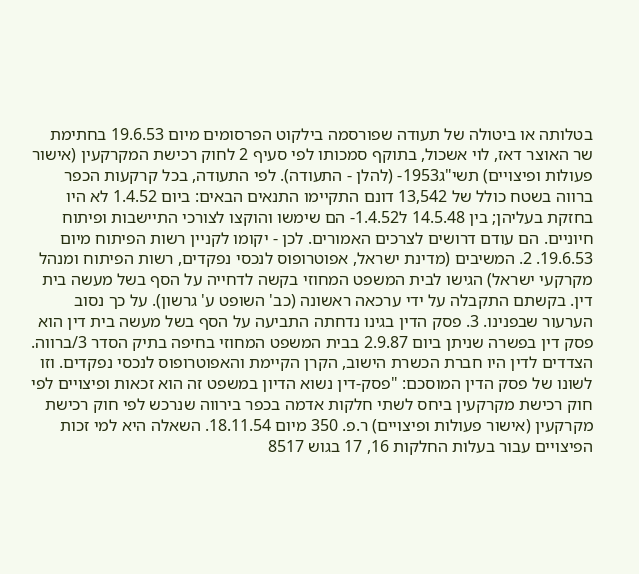בטלותה או ביטולה של תעודה שפורסמה בילקוט הפרסומים מיום 19.6.53 בחתימת שר האוצר דאז, לוי אשכול, בתוקף סמכותו לפי סעיף 2 לחוק רכישת המקרקעין (אישור פעולות ופיצויים) תשי"ג1953- (להלן - התעודה). לפי התעודה, בכל קרקעות הכפר ברווה בשטח כולל של 13,542 דונם התקיימו התנאים הבאים: ביום 1.4.52 לא היו בחזקת בעליהן; בין 14.5.48 ל1.4.52- הם שימשו והוקצו לצורכי התיישבות ופיתוח חיוניים. הם עודם דרושים לצרכים האמורים. לכן - יקומו לקניין רשות הפיתוח מיום 19.6.53. 2. המשיבים (מדינת ישראל, אפוטרופוס לנכסי נפקדים, רשות הפיתוח ומנהל מקרקעי ישראל) הגישו לבית המשפט המחוזי בקשה לדחייה על הסף בשל מעשה בית דין. בקשתם התקבלה על ידי ערכאה ראשונה (כב' השופט ע' גרשון). על כך נסוב הערעור שבפנינו. 3. פסק הדין בגינו נדחתה התביעה על הסף בשל מעשה בית דין הוא פסק דין בפשרה שניתן ביום 2.9.87 בבית המשפט המחוזי בחיפה בתיק הסדר 3/ברווה. הצדדים לדין היו חברת הכשרת הישוב, הקרן הקיימת והאפוטרופוס לנכסי נפקדים. וזו לשונו של פסק הדין המוסכם: "פסק-דין נשוא הדיון במשפט זה הוא זכאות ופיצויים לפי חוק רכישת מקרקעין ביחס לשתי חלקות אדמה בכפר בירווה שנרכש לפי חוק רכישת מקרקעין (אישור פעולות ופיצויים) ר.פ. 350 מיום 18.11.54. השאלה היא למי זכות הפיצויים עבור בעלות החלקות 16, 17 בגוש 8517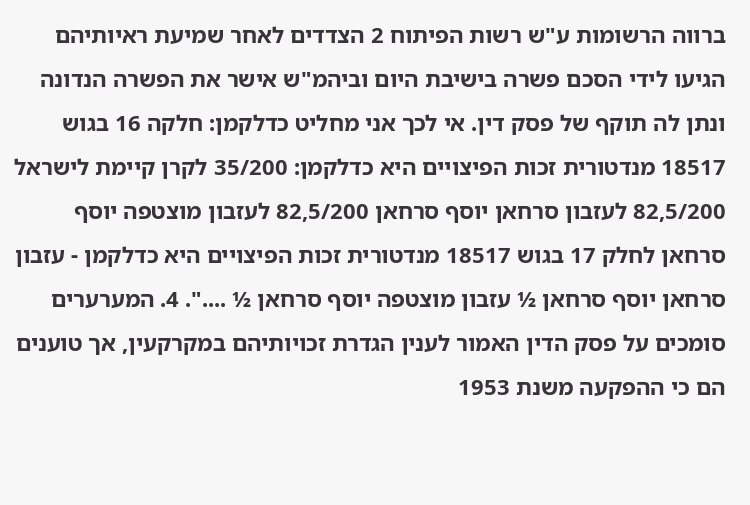ברווה הרשומות ע"ש רשות הפיתוח 2 הצדדים לאחר שמיעת ראיותיהם הגיעו לידי הסכם פשרה בישיבת היום וביהמ"ש אישר את הפשרה הנדונה ונתן לה תוקף של פסק דין. אי לכך אני מחליט כדלקמן: חלקה 16 בגוש 18517 מנדטורית זכות הפיצויים היא כדלקמן: 35/200 לקרן קיימת לישראל 82,5/200 לעזבון סרחאן יוסף סרחאן 82,5/200 לעזבון מוצטפה יוסף סרחאן לחלק 17 בגוש 18517 מנדטורית זכות הפיצויים היא כדלקמן - עזבון סרחאן יוסף סרחאן ½ עזבון מוצטפה יוסף סרחאן ½ ....". 4. המערערים סומכים על פסק הדין האמור לענין הגדרת זכויותיהם במקרקעין, אך טוענים הם כי ההפקעה משנת 1953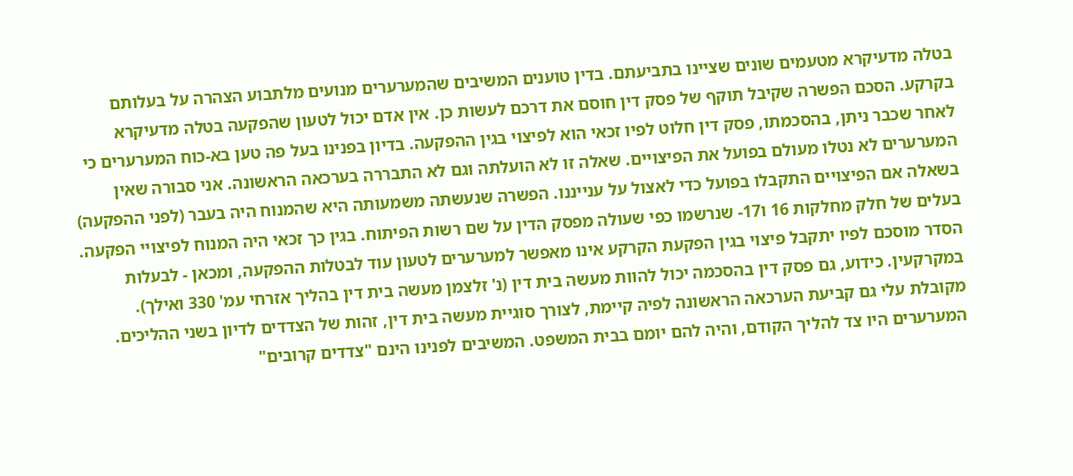בטלה מדעיקרא מטעמים שונים שציינו בתביעתם. בדין טוענים המשיבים שהמערערים מנועים מלתבוע הצהרה על בעלותם בקרקע. הסכם הפשרה שקיבל תוקף של פסק דין חוסם את דרכם לעשות כן. אין אדם יכול לטעון שהפקעה בטלה מדעיקרא לאחר שכבר ניתן, בהסכמתו, פסק דין חלוט לפיו זכאי הוא לפיצוי בגין ההפקעה. בדיון בפנינו בעל פה טען בא-כוח המערערים כי המערערים לא נטלו מעולם בפועל את הפיצויים. שאלה זו לא הועלתה וגם לא התבררה בערכאה הראשונה. אני סבורה שאין בשאלה אם הפיצויים התקבלו בפועל כדי לאצול על ענייננו. הפשרה שנעשתה משמעותה היא שהמנוח היה בעבר (לפני ההפקעה) בעלים של חלק מחלקות 16 ו17- שנרשמו כפי שעולה מפסק הדין על שם רשות הפיתוח. בגין כך זכאי היה המנוח לפיצויי הפקעה. הסדר מוסכם לפיו יתקבל פיצוי בגין הפקעת הקרקע אינו מאפשר למערערים לטעון עוד לבטלות ההפקעה, ומכאן - לבעלות במקרקעין. כידוע, גם פסק דין בהסכמה יכול להוות מעשה בית דין (נ' זלצמן מעשה בית דין בהליך אזרחי עמ' 330 ואילך). מקובלת עלי גם קביעת הערכאה הראשונה לפיה קיימת, לצורך סוגיית מעשה בית דין, זהות של הצדדים לדיון בשני ההליכים. המערערים היו צד להליך הקודם, והיה להם יומם בבית המשפט. המשיבים לפנינו הינם "צדדים קרובים"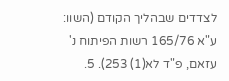לצדדים שבהליך הקודם (השוו: ע"א 165/76 רשות הפיתוח נ' עזאם, פ"ד לא(1) 253). 5.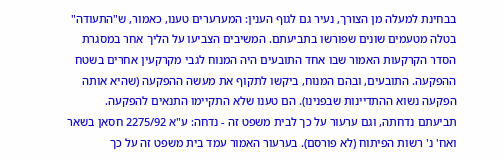בבחינת למעלה מן הצורך, נעיר גם לגוף הענין: המערערים טענו, כאמור, ש"התעודה" בטלה מטעמים שונים שפורשו בתביעתם. המשיבים הצביעו על הליך אחר במסגרת הסדר הקרקעות האמור שבו אחד התובעים היה המנוח לגבי מקרקעין אחרים בשטח ההפקעה. התובעים, ובהם המנוח, ביקשו לתקוף את מעשה ההפקעה (שהיא אותה הפקעה נשוא ההתדיינות שבפנינו). הם טענו שלא התקיימו התנאים להפקעה. תביעתם נדחתה, וגם ערעור על כך לבית משפט זה - נדחה: ע"א 2275/92 חסאן בשאר ואח' נ' רשות הפיתוח (לא פורסם). בערעור האמור עמד בית משפט זה על כך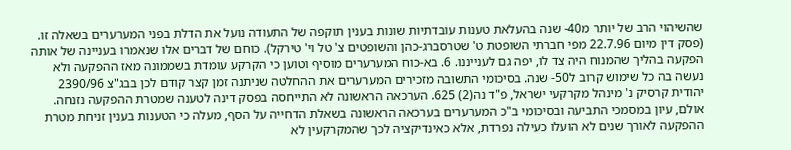שהשיהוי הרב של יותר מ40- שנה בהעלאת טענות עובדתיות שונות בענין תוקפה של התעודה נועל את הדלת בפני המערערים בשאלה זו. (פסק דין מיום 22.7.96 מפי חברתי השופטת ט' שטרסברג-כהן והשופטים צ' טל וי' טירקל). כוחם של דברים אלו שנאמרו בעניינה של אותה הפקעה בהליך שהמנוח היה צד לו, יפה גם לענייננו. 6. בא-כוח המערערים מוסיף וטוען כי הקרקע עומדת בשממונה מאז ההפקעה ולא נעשה בה כל שימוש קרוב ל50- שנה. בסיכומי התשובה מזכירים המערערים את ההחלטה שניתנה זמן קצר קודם לכן בבג"צ 2390/96 יהודית קרסיק נ' מינהל מקרקעי ישראל, פ"ד נה(2) 625. הערכאה הראשונה לא התייחסה בפסק דינה לטענה שמטרת ההפקעה נזנחה. אולם, עיון במסמכי התביעה ובסיכומי ב"כ המערערים בערכאה הראשונה בשאלת הדחייה על הסף, מעלה כי הטענות בענין זניחת מטרת ההפקעה לאורך שנים לא הועלו כעילה נפרדת, אלא כאינדיקציה לכך שהמקרקעין לא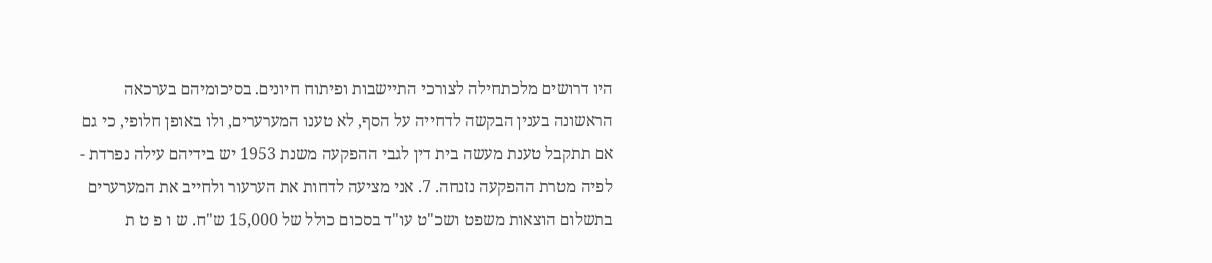היו דרושים מלכתחילה לצורכי התיישבות ופיתוח חיונים. בסיכומיהם בערכאה הראשונה בענין הבקשה לדחייה על הסף, לא טענו המערערים, ולו באופן חלופי, כי גם אם תתקבל טענת מעשה בית דין לגבי ההפקעה משנת 1953 יש בידיהם עילה נפרדת - לפיה מטרת ההפקעה נזנחה. 7. אני מציעה לדחות את הערעור ולחייב את המערערים בתשלום הוצאות משפט ושכ"ט עו"ד בסכום כולל של 15,000 ש"ח. ש ו פ ט ת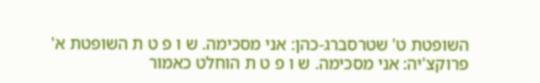השופטת ט' שטרסברג-כהן: אני מסכימה. ש ו פ ט ת השופטת א' פרוקצ'יה: אני מסכימה. ש ו פ ט ת הוחלט כאמור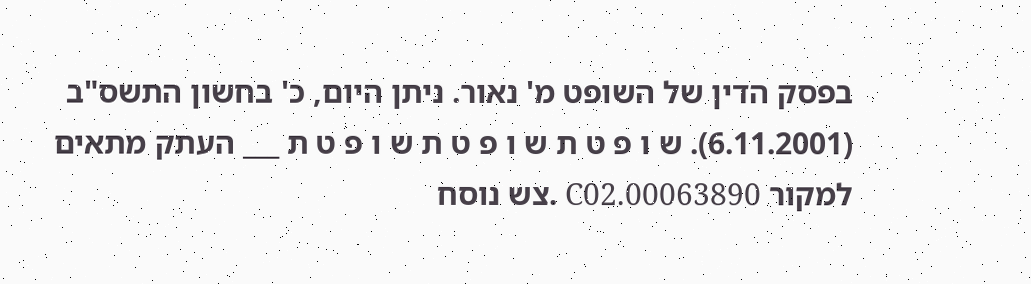בפסק הדין של השופט מ' נאור. ניתן היום, כ' בחשון התשס"ב (6.11.2001). ש ו פ ט ת ש ו פ ט ת ש ו פ ט ת ___ העתק מתאים למקור 00063890.C02 .צש נוסח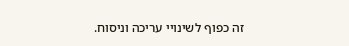זה כפוף לשינויי עריכה וניסוח.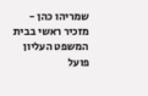שמריהו כהן - מזכיר ראשי בבית המשפט העליון פועל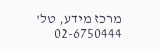מרכז מידע, טל' 02-6750444